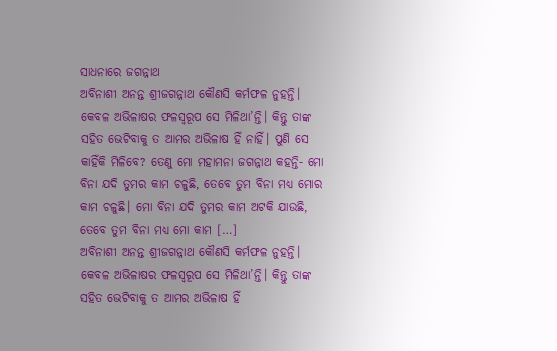ସାଧନାରେ ଜଗନ୍ନାଥ
ଅବିନାଶୀ ଅନନ୍ତ ଶ୍ରୀଜଗନ୍ନାଥ କୌଣସି କର୍ମଫଳ ନୁହନ୍ତି। କେବଳ ଅଭିଳାଷର ଫଳସ୍ୱରୂପ ସେ ମିଳିଥା’ନ୍ତି। କିନ୍ତୁ ତାଙ୍କ ସହିତ ଭେଟିବାକୁ ତ ଆମର ଅଭିଳାଷ ହିଁ ନାହିଁ। ପୁଣି ସେ କାହିଁକି ମିଳିବେ? ତେଣୁ ମୋ ମହାମନା ଜଗନ୍ନାଥ କହନ୍ତି- ମୋ ବିନା ଯଦି ତୁମର କାମ ଚଳୁଛି, ତେବେ ତୁମ ବିନା ମଧ୍ୟ ମୋର କାମ ଚଳୁଛି। ମୋ ବିନା ଯଦି ତୁମର କାମ ଅଟକି ଯାଉଛି, ତେବେ ତୁମ ବିନା ମଧ୍ୟ ମୋ କାମ […]
ଅବିନାଶୀ ଅନନ୍ତ ଶ୍ରୀଜଗନ୍ନାଥ କୌଣସି କର୍ମଫଳ ନୁହନ୍ତି। କେବଳ ଅଭିଳାଷର ଫଳସ୍ୱରୂପ ସେ ମିଳିଥା’ନ୍ତି। କିନ୍ତୁ ତାଙ୍କ ସହିତ ଭେଟିବାକୁ ତ ଆମର ଅଭିଳାଷ ହିଁ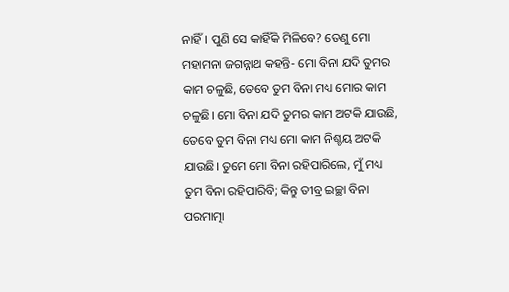ନାହିଁ। ପୁଣି ସେ କାହିଁକି ମିଳିବେ? ତେଣୁ ମୋ ମହାମନା ଜଗନ୍ନାଥ କହନ୍ତି- ମୋ ବିନା ଯଦି ତୁମର କାମ ଚଳୁଛି, ତେବେ ତୁମ ବିନା ମଧ୍ୟ ମୋର କାମ ଚଳୁଛି। ମୋ ବିନା ଯଦି ତୁମର କାମ ଅଟକି ଯାଉଛି, ତେବେ ତୁମ ବିନା ମଧ୍ୟ ମୋ କାମ ନିଶ୍ଚୟ ଅଟକି ଯାଉଛି। ତୁମେ ମୋ ବିନା ରହିପାରିଲେ, ମୁଁ ମଧ୍ୟ ତୁମ ବିନା ରହିପାରିବି; କିନ୍ତୁ ତୀବ୍ର ଇଚ୍ଛା ବିନା ପରମାତ୍ମା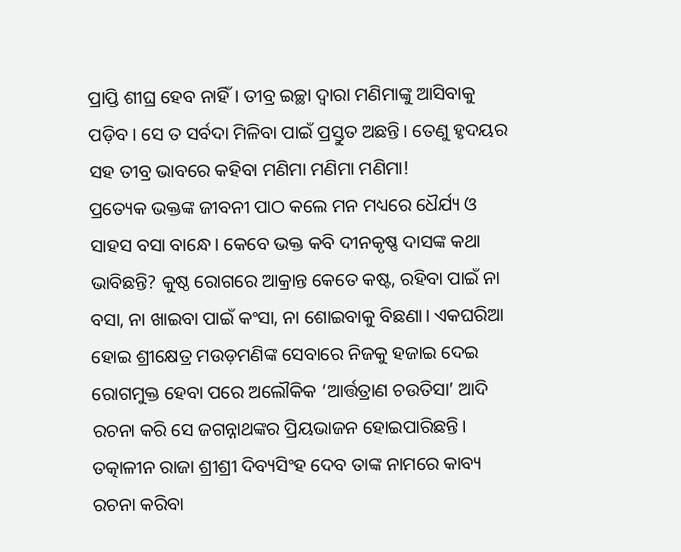ପ୍ରାପ୍ତି ଶୀଘ୍ର ହେବ ନାହିଁ। ତୀବ୍ର ଇଚ୍ଛା ଦ୍ୱାରା ମଣିମାଙ୍କୁ ଆସିବାକୁ ପଡ଼ିବ। ସେ ତ ସର୍ବଦା ମିଳିବା ପାଇଁ ପ୍ରସ୍ତୁତ ଅଛନ୍ତି। ତେଣୁ ହୃଦୟର ସହ ତୀବ୍ର ଭାବରେ କହିବା ମଣିମା ମଣିମା ମଣିମା!
ପ୍ରତ୍ୟେକ ଭକ୍ତଙ୍କ ଜୀବନୀ ପାଠ କଲେ ମନ ମଧ୍ୟରେ ଧୈର୍ଯ୍ୟ ଓ ସାହସ ବସା ବାନ୍ଧେ। କେବେ ଭକ୍ତ କବି ଦୀନକୃଷ୍ଣ ଦାସଙ୍କ କଥା ଭାବିଛନ୍ତି? କୁଷ୍ଠ ରୋଗରେ ଆକ୍ରାନ୍ତ କେତେ କଷ୍ଟ, ରହିବା ପାଇଁ ନା ବସା, ନା ଖାଇବା ପାଇଁ କଂସା, ନା ଶୋଇବାକୁ ବିଛଣା। ଏକଘରିଆ ହୋଇ ଶ୍ରୀକ୍ଷେତ୍ର ମଉଡ଼ମଣିଙ୍କ ସେବାରେ ନିଜକୁ ହଜାଇ ଦେଇ ରୋଗମୁକ୍ତ ହେବା ପରେ ଅଲୌକିକ ‘ଆର୍ତ୍ତତ୍ରାଣ ଚଉତିସା’ ଆଦି ରଚନା କରି ସେ ଜଗନ୍ନାଥଙ୍କର ପ୍ରିୟଭାଜନ ହୋଇପାରିଛନ୍ତି। ତତ୍କାଳୀନ ରାଜା ଶ୍ରୀଶ୍ରୀ ଦିବ୍ୟସିଂହ ଦେବ ତାଙ୍କ ନାମରେ କାବ୍ୟ ରଚନା କରିବା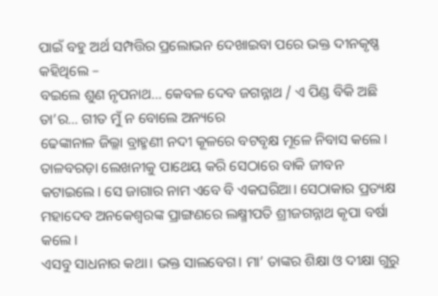ପାଇଁ ବହୁ ଅର୍ଥ ସମ୍ପତ୍ତିର ପ୍ରଲୋଭନ ଦେଖାଇବା ପରେ ଭକ୍ତ ଦୀନକୃଷ୍ଣ କହିଥିଲେ –
ବଇଲେ ଶୁଣ ନୃପନାଥ… କେବଳ ଦେବ ଜଗନ୍ନାଥ / ଏ ପିଣ୍ଡ ବିକି ଅଛି ତା’ର… ଗୀତ ମୁଁ ନ ବୋଲେ ଅନ୍ୟରେ
ଢେଙ୍କାନାଳ ଜିଲ୍ଳା ବ୍ରାହ୍ମଣୀ ନଦୀ କୂଳରେ ବଟବୃକ୍ଷ ମୂଳେ ନିବାସ କଲେ। ତାଳବରଡ଼ା ଲେଖନୀକୁ ପାଥେୟ କରି ସେଠାରେ ବାକି ଜୀବନ କଟାଇଲେ। ସେ ଜାଗାର ନାମ ଏବେ ବି ଏକଘରିଆ। ସେଠାକାର ପ୍ରତ୍ୟକ୍ଷ ମହାଦେବ ଅନକେଶ୍ୱରଙ୍କ ପ୍ରାଙ୍ଗଣରେ ଲକ୍ଷ୍ମୀପତି ଶ୍ରୀଜଗନ୍ନାଥ କୃପା ବର୍ଷା କଲେ।
ଏସବୁ ସାଧନାର କଥା। ଭକ୍ତ ସାଲବେଗ। ମା’ ତାଙ୍କର ଶିକ୍ଷା ଓ ଦୀକ୍ଷା ଗୁରୁ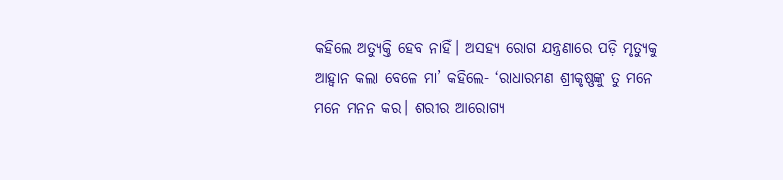କହିଲେ ଅତ୍ୟୁକ୍ତି ହେବ ନାହିଁ। ଅସହ୍ୟ ରୋଗ ଯନ୍ତ୍ରଣାରେ ପଡ଼ି ମୃତ୍ୟୁକୁ ଆହ୍ୱାନ କଲା ବେଳେ ମା’ କହିଲେ- ‘ରାଧାରମଣ ଶ୍ରୀକୃଷ୍ଣଙ୍କୁ ତୁ ମନେ ମନେ ମନନ କର। ଶରୀର ଆରୋଗ୍ୟ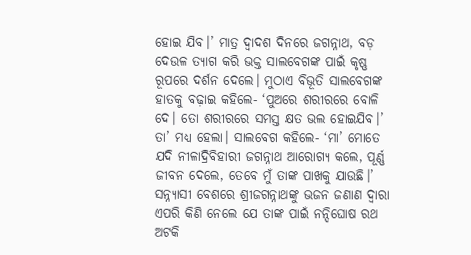ହୋଇ ଯିବ।’ ମାତ୍ର ଦ୍ୱାଦଶ ଦିନରେ ଜଗନ୍ନାଥ, ବଡ଼ ଦେଉଳ ତ୍ୟାଗ କରି ଭକ୍ତ ସାଲବେଗଙ୍କ ପାଇଁ କୃଷ୍ଣ ରୂପରେ ଦର୍ଶନ ଦେଲେ। ମୁଠାଏ ବିଭୂତି ସାଲବେଗଙ୍କ ହାତକୁ ବଢ଼ାଇ କହିଲେ- ‘ପୁଅରେ ଶରୀରରେ ବୋଳି ଦେ। ତୋ ଶରୀରରେ ସମସ୍ତ କ୍ଷତ ଭଲ ହୋଇଯିବ।’ ତା’ ମଧ୍ୟ ହେଲା। ସାଲବେଗ କହିଲେ- ‘ମା’ ମୋତେ ଯଦି ନୀଳାଦ୍ରିବିହାରୀ ଜଗନ୍ନାଥ ଆରୋଗ୍ୟ କଲେ, ପୂର୍ଣ୍ଣ ଜୀବନ ଦେଲେ, ତେବେ ମୁଁ ତାଙ୍କ ପାଖକୁ ଯାଉଛି।’ ସନ୍ନ୍ୟାସୀ ବେଶରେ ଶ୍ରୀଜଗନ୍ନାଥଙ୍କୁ ଭଜନ ଜଣାଣ ଦ୍ୱାରା ଏପରି କିଣି ନେଲେ ଯେ ତାଙ୍କ ପାଇଁ ନନ୍ଦିଘୋଷ ରଥ ଅଟକି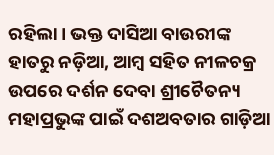ରହିଲା। ଭକ୍ତ ଦାସିଆ ବାଉରୀଙ୍କ ହାତରୁ ନଡ଼ିଆ, ଆମ୍ବ ସହିତ ନୀଳଚକ୍ର ଉପରେ ଦର୍ଶନ ଦେବା ଶ୍ରୀଚୈତନ୍ୟ ମହାପ୍ରଭୁଙ୍କ ପାଇଁ ଦଶଅବତାର ଗାଡ଼ିଆ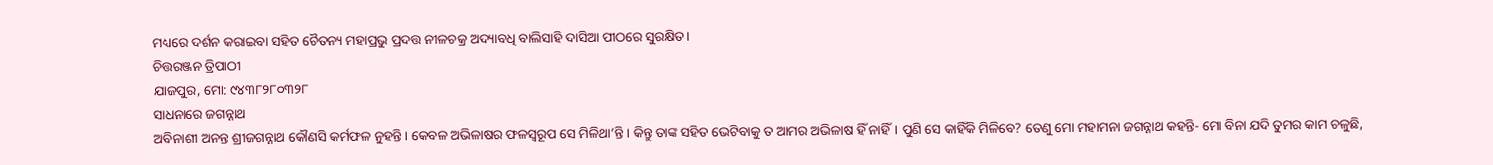ମଧ୍ୟରେ ଦର୍ଶନ କରାଇବା ସହିତ ଚୈତନ୍ୟ ମହାପ୍ରଭୁ ପ୍ରଦତ୍ତ ନୀଳଚକ୍ର ଅଦ୍ୟାବଧି ବାଲିସାହି ଦାସିଆ ପୀଠରେ ସୁରକ୍ଷିତ।
ଚିତ୍ତରଞ୍ଜନ ତ୍ରିପାଠୀ
ଯାଜପୁର, ମୋ: ୯୪୩୮୨୮୦୩୨୮
ସାଧନାରେ ଜଗନ୍ନାଥ
ଅବିନାଶୀ ଅନନ୍ତ ଶ୍ରୀଜଗନ୍ନାଥ କୌଣସି କର୍ମଫଳ ନୁହନ୍ତି। କେବଳ ଅଭିଳାଷର ଫଳସ୍ୱରୂପ ସେ ମିଳିଥା’ନ୍ତି। କିନ୍ତୁ ତାଙ୍କ ସହିତ ଭେଟିବାକୁ ତ ଆମର ଅଭିଳାଷ ହିଁ ନାହିଁ। ପୁଣି ସେ କାହିଁକି ମିଳିବେ? ତେଣୁ ମୋ ମହାମନା ଜଗନ୍ନାଥ କହନ୍ତି- ମୋ ବିନା ଯଦି ତୁମର କାମ ଚଳୁଛି,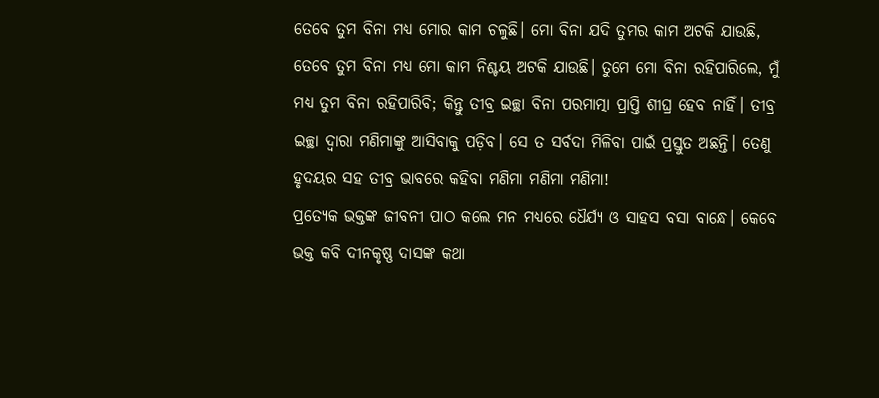ତେବେ ତୁମ ବିନା ମଧ୍ୟ ମୋର କାମ ଚଳୁଛି। ମୋ ବିନା ଯଦି ତୁମର କାମ ଅଟକି ଯାଉଛି, ତେବେ ତୁମ ବିନା ମଧ୍ୟ ମୋ କାମ ନିଶ୍ଚୟ ଅଟକି ଯାଉଛି। ତୁମେ ମୋ ବିନା ରହିପାରିଲେ, ମୁଁ ମଧ୍ୟ ତୁମ ବିନା ରହିପାରିବି; କିନ୍ତୁ ତୀବ୍ର ଇଚ୍ଛା ବିନା ପରମାତ୍ମା ପ୍ରାପ୍ତି ଶୀଘ୍ର ହେବ ନାହିଁ। ତୀବ୍ର ଇଚ୍ଛା ଦ୍ୱାରା ମଣିମାଙ୍କୁ ଆସିବାକୁ ପଡ଼ିବ। ସେ ତ ସର୍ବଦା ମିଳିବା ପାଇଁ ପ୍ରସ୍ତୁତ ଅଛନ୍ତି। ତେଣୁ ହୃଦୟର ସହ ତୀବ୍ର ଭାବରେ କହିବା ମଣିମା ମଣିମା ମଣିମା!
ପ୍ରତ୍ୟେକ ଭକ୍ତଙ୍କ ଜୀବନୀ ପାଠ କଲେ ମନ ମଧ୍ୟରେ ଧୈର୍ଯ୍ୟ ଓ ସାହସ ବସା ବାନ୍ଧେ। କେବେ ଭକ୍ତ କବି ଦୀନକୃଷ୍ଣ ଦାସଙ୍କ କଥା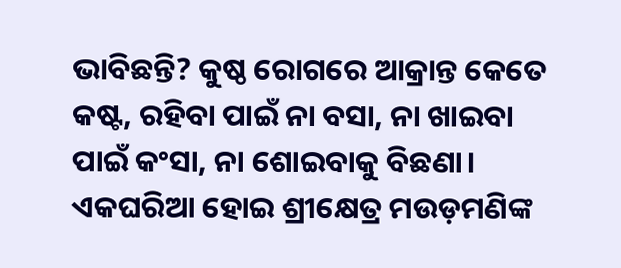ଭାବିଛନ୍ତି? କୁଷ୍ଠ ରୋଗରେ ଆକ୍ରାନ୍ତ କେତେ କଷ୍ଟ, ରହିବା ପାଇଁ ନା ବସା, ନା ଖାଇବା ପାଇଁ କଂସା, ନା ଶୋଇବାକୁ ବିଛଣା। ଏକଘରିଆ ହୋଇ ଶ୍ରୀକ୍ଷେତ୍ର ମଉଡ଼ମଣିଙ୍କ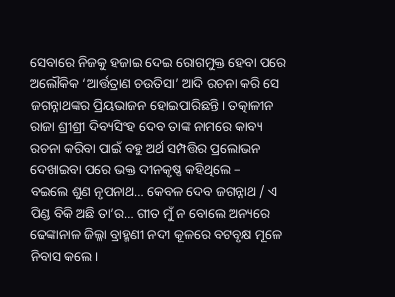ସେବାରେ ନିଜକୁ ହଜାଇ ଦେଇ ରୋଗମୁକ୍ତ ହେବା ପରେ ଅଲୌକିକ ‘ଆର୍ତ୍ତତ୍ରାଣ ଚଉତିସା’ ଆଦି ରଚନା କରି ସେ ଜଗନ୍ନାଥଙ୍କର ପ୍ରିୟଭାଜନ ହୋଇପାରିଛନ୍ତି। ତତ୍କାଳୀନ ରାଜା ଶ୍ରୀଶ୍ରୀ ଦିବ୍ୟସିଂହ ଦେବ ତାଙ୍କ ନାମରେ କାବ୍ୟ ରଚନା କରିବା ପାଇଁ ବହୁ ଅର୍ଥ ସମ୍ପତ୍ତିର ପ୍ରଲୋଭନ ଦେଖାଇବା ପରେ ଭକ୍ତ ଦୀନକୃଷ୍ଣ କହିଥିଲେ –
ବଇଲେ ଶୁଣ ନୃପନାଥ… କେବଳ ଦେବ ଜଗନ୍ନାଥ / ଏ ପିଣ୍ଡ ବିକି ଅଛି ତା’ର… ଗୀତ ମୁଁ ନ ବୋଲେ ଅନ୍ୟରେ
ଢେଙ୍କାନାଳ ଜିଲ୍ଳା ବ୍ରାହ୍ମଣୀ ନଦୀ କୂଳରେ ବଟବୃକ୍ଷ ମୂଳେ ନିବାସ କଲେ।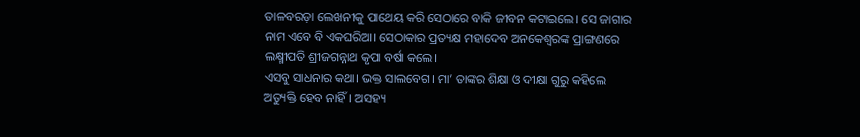ତାଳବରଡ଼ା ଲେଖନୀକୁ ପାଥେୟ କରି ସେଠାରେ ବାକି ଜୀବନ କଟାଇଲେ। ସେ ଜାଗାର ନାମ ଏବେ ବି ଏକଘରିଆ। ସେଠାକାର ପ୍ରତ୍ୟକ୍ଷ ମହାଦେବ ଅନକେଶ୍ୱରଙ୍କ ପ୍ରାଙ୍ଗଣରେ ଲକ୍ଷ୍ମୀପତି ଶ୍ରୀଜଗନ୍ନାଥ କୃପା ବର୍ଷା କଲେ।
ଏସବୁ ସାଧନାର କଥା। ଭକ୍ତ ସାଲବେଗ। ମା’ ତାଙ୍କର ଶିକ୍ଷା ଓ ଦୀକ୍ଷା ଗୁରୁ କହିଲେ ଅତ୍ୟୁକ୍ତି ହେବ ନାହିଁ। ଅସହ୍ୟ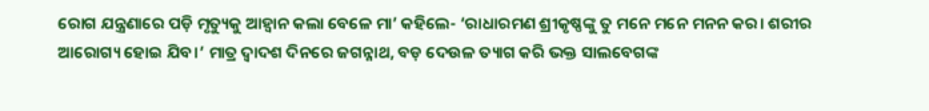ରୋଗ ଯନ୍ତ୍ରଣାରେ ପଡ଼ି ମୃତ୍ୟୁକୁ ଆହ୍ୱାନ କଲା ବେଳେ ମା’ କହିଲେ- ‘ରାଧାରମଣ ଶ୍ରୀକୃଷ୍ଣଙ୍କୁ ତୁ ମନେ ମନେ ମନନ କର। ଶରୀର ଆରୋଗ୍ୟ ହୋଇ ଯିବ।’ ମାତ୍ର ଦ୍ୱାଦଶ ଦିନରେ ଜଗନ୍ନାଥ, ବଡ଼ ଦେଉଳ ତ୍ୟାଗ କରି ଭକ୍ତ ସାଲବେଗଙ୍କ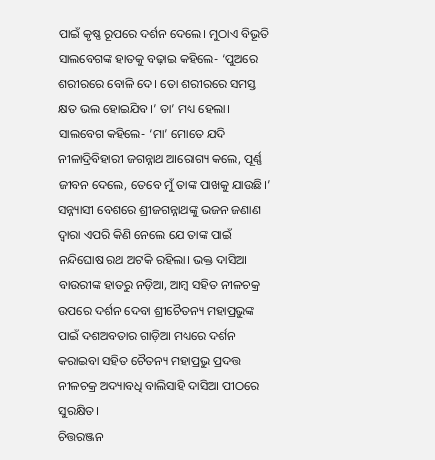ପାଇଁ କୃଷ୍ଣ ରୂପରେ ଦର୍ଶନ ଦେଲେ। ମୁଠାଏ ବିଭୂତି ସାଲବେଗଙ୍କ ହାତକୁ ବଢ଼ାଇ କହିଲେ- ‘ପୁଅରେ ଶରୀରରେ ବୋଳି ଦେ। ତୋ ଶରୀରରେ ସମସ୍ତ କ୍ଷତ ଭଲ ହୋଇଯିବ।’ ତା’ ମଧ୍ୟ ହେଲା। ସାଲବେଗ କହିଲେ- ‘ମା’ ମୋତେ ଯଦି ନୀଳାଦ୍ରିବିହାରୀ ଜଗନ୍ନାଥ ଆରୋଗ୍ୟ କଲେ, ପୂର୍ଣ୍ଣ ଜୀବନ ଦେଲେ, ତେବେ ମୁଁ ତାଙ୍କ ପାଖକୁ ଯାଉଛି।’ ସନ୍ନ୍ୟାସୀ ବେଶରେ ଶ୍ରୀଜଗନ୍ନାଥଙ୍କୁ ଭଜନ ଜଣାଣ ଦ୍ୱାରା ଏପରି କିଣି ନେଲେ ଯେ ତାଙ୍କ ପାଇଁ ନନ୍ଦିଘୋଷ ରଥ ଅଟକି ରହିଲା। ଭକ୍ତ ଦାସିଆ ବାଉରୀଙ୍କ ହାତରୁ ନଡ଼ିଆ, ଆମ୍ବ ସହିତ ନୀଳଚକ୍ର ଉପରେ ଦର୍ଶନ ଦେବା ଶ୍ରୀଚୈତନ୍ୟ ମହାପ୍ରଭୁଙ୍କ ପାଇଁ ଦଶଅବତାର ଗାଡ଼ିଆ ମଧ୍ୟରେ ଦର୍ଶନ କରାଇବା ସହିତ ଚୈତନ୍ୟ ମହାପ୍ରଭୁ ପ୍ରଦତ୍ତ ନୀଳଚକ୍ର ଅଦ୍ୟାବଧି ବାଲିସାହି ଦାସିଆ ପୀଠରେ ସୁରକ୍ଷିତ।
ଚିତ୍ତରଞ୍ଜନ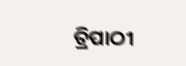ତ୍ରିପାଠୀ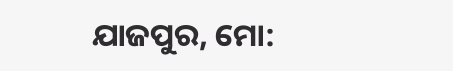ଯାଜପୁର, ମୋ: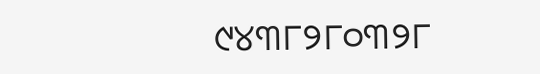୯୪୩୮୨୮୦୩୨୮